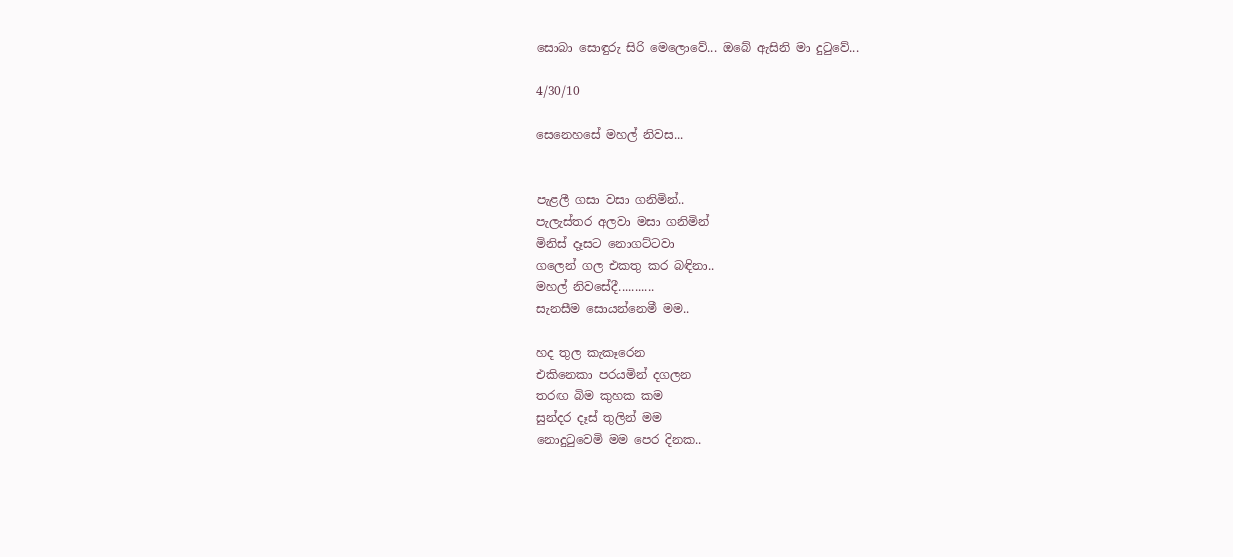සොබා සොඳුරු සිරි මෙලොවේ... ඔබේ ඇසිනි මා දුටුවේ...

4/30/10

සෙනෙහසේ මහල් නිවස...


පැළලී ගසා වසා ගනිමින්..
පැලැස්තර අලවා මසා ගනිමින්
මිනිස් දෑසට නොගට්ටවා
ගලෙන් ගල එකතු කර බඳිනා..
මහල් නිවසේදී...........
සැනසීම සොයන්නෙමී මම..

හද තුල කැකෑරෙන
එකිනෙකා පරයමින් දගලන
තරඟ බිම කුහක කම
සුන්දර දෑස් තුලින් මම
නොදුටුවෙමි මම පෙර දිනක..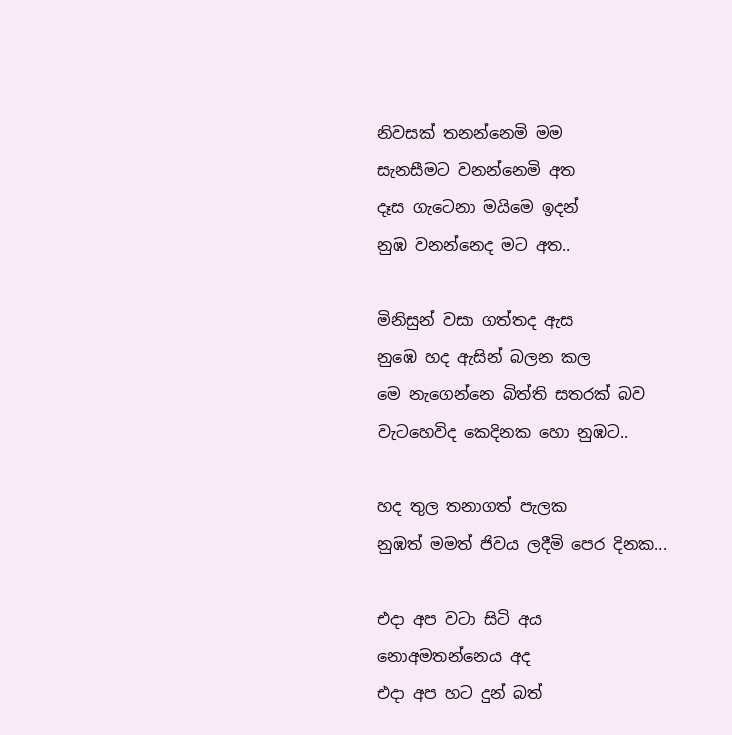නිවසක් තනන්නෙමි මම
සැනසීමට වනන්නෙමි අත
දෑස ගැටෙනා මයිමෙ ඉදන්
නුඹ වනන්නෙද මට අත..

මිනිසුන් වසා ගත්තද ඇස
නුඹෙ හද ඇසින් බලන කල
මෙ නැගෙන්නෙ බිත්ති සතරක් බව
වැටහෙවිද කෙදිනක හො නුඹට..

හද තුල තනාගත් පැලක
නුඹත් මමත් ජිවය ලදීමි පෙර දිනක...

එදා අප වටා සිටි අය
නොඅමතන්නෙය අද
එදා අප හට දුන් බත්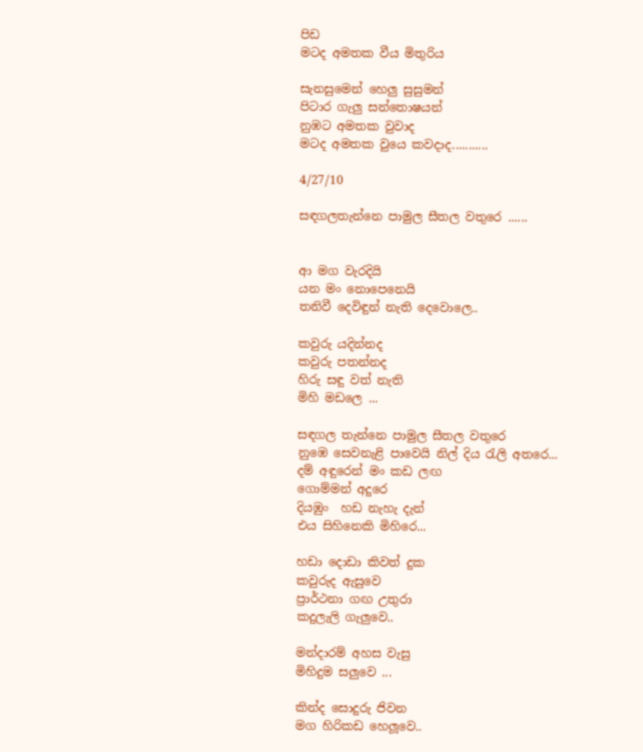පිඩ
මටද අමතක වීය මිතුරිය

සැනසුමෙන් හෙලු සුසුමන්
පිටාර ගැලු සන්තොෂයන්
නුඹට අමතක වුවාද
මටද අමතක වුයෙ කවදාද...........

4/27/10

සඳගලතැන්නෙ පාමුල සීතල වතුරෙ ......


ආ මග වැරදියි
යන මං නොපෙනෙයි
තනිවී දෙවිඳුන් නැති දෙවොලෙ..

කවුරු යදින්නද
කවුරු පතන්නද
හිරු සඳු වත් නැති
මිහි මඩලෙ ...

සඳගල තැන්නෙ පාමුල සීතල වතුරෙ
නුඹෙ සෙවනැළි පාවෙයි නිල් දිය රැලි අතරෙ...
දම් අඳුරෙන් මං කඩ ලඟ
ගොම්මන් අදුරෙ
දියඹුං  හඩ නැහැ දැන්
එය සිහිනෙකි මිහිරෙ...

හඩා දොඩා කිවත් දුක
කවුරුද ඇසුවෙ
ප්‍රාර්ථනා ගඟ උතුරා
කදුලැලි ගැලුවෙ..

මන්දාරම් අහස වැසු
මිහිදුම සලුවෙ ...

කින්ද සොදුරු ජිවන
මග හිරිකඩ හෙලූවෙ..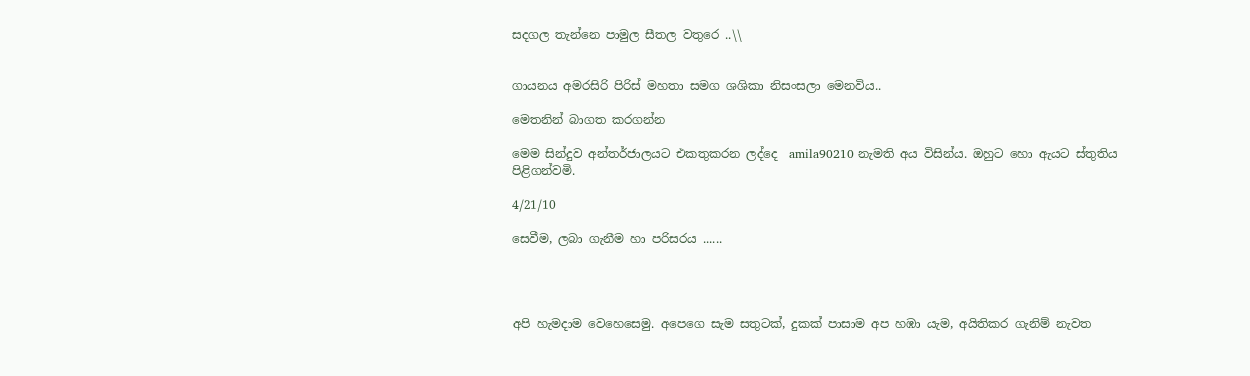සදගල තැන්නෙ පාමුල සීතල වතුරෙ ..\\


ගායනය අමරසිරි පිරිස් මහතා සමග ශශිකා නිසංසලා මෙනවිය..

මෙතනින් බාගත කරගන්න

මෙම සින්දුව අන්තර්ජාලයට එකතුකරන ලද්දෙ  amila90210 නැමති අය විසින්ය. ඔහුට හො ඇයට ස්තුතිය පිළිගන්වමි.

4/21/10

සෙවීම, ලබා ගැනීම හා පරිසරය ......




අපි හැමදාම වෙහෙසෙමු. අපෙගෙ සැම සතුටක්, දුකක් පාසාම අප හඹා යැම, අයිතිකර ගැනිම් නැවත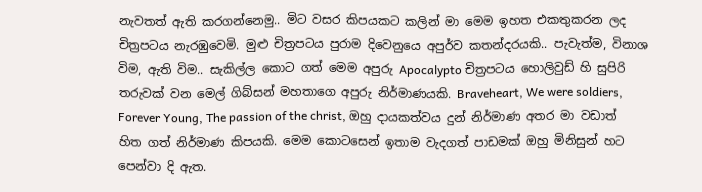නැවතත් ඇති කරගන්නෙමු.. මිට වසර කිපයකට කලින් මා මෙම ඉහත එකතුකරන ලද චිත්‍රපටය නැරඹුවෙමි. මුළු චිත්‍රපටය පුරාම දිවෙනුයෙ අපුර්ව කතන්දරයකි.. පැවැත්ම, විනාශ විම, ඇති විම.. සැකිල්ල කොට ගත් මෙම අපුරු Apocalypto චිත්‍රපටය හොලිවුඩ් හි සුපිරි තරුවක් වන මෙල් ගිබ්සන් මහතාගෙ අපුරු නිර්මාණයකි. Braveheart, We were soldiers, Forever Young, The passion of the christ, ඔහු දායකත්වය දුන් නිර්මාණ අතර මා වඩාත් හිත ගත් නිර්මාණ කිපයකි. මෙම කොටසෙන් ඉතාම වැදගත් පාඩමක් ඔහු මිනිසුන් හට පෙන්වා දි ඇත.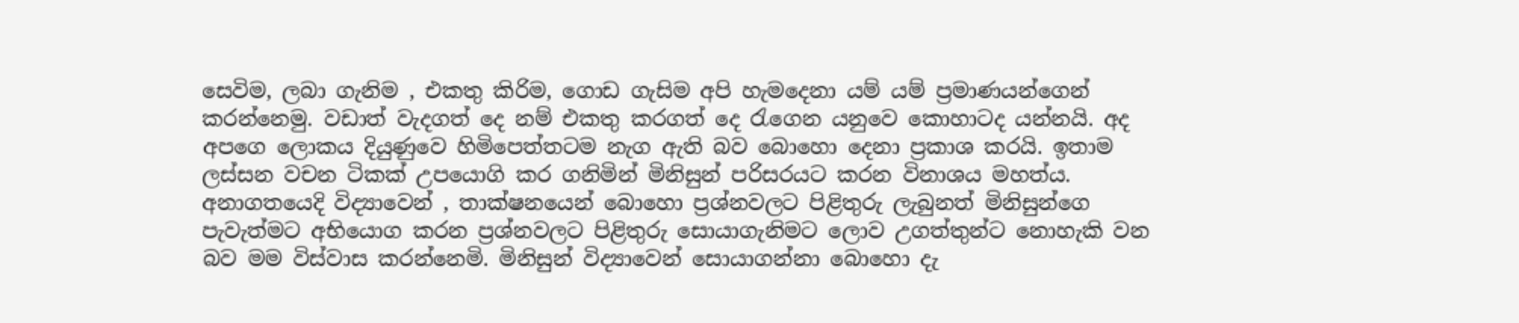සෙවිම, ලබා ගැනිම , එකතු කිරිම, ගොඩ ගැසිම අපි හැමදෙනා යම් යම් ප්‍රමාණයන්ගෙන් කරන්නෙමු. වඩාත් වැදගත් දෙ නම් එකතු කරගත් දෙ රැගෙන යනුවෙ කොහාටද යන්නයි. අද අපගෙ ලොකය දියුණුවෙ හිමිපෙත්තටම නැග ඇති බව බොහො දෙනා ප්‍රකාශ කරයි. ඉතාම ලස්සන වචන ටිකක් උපයොගි කර ගනිමින් මිනිසුන් පරිසරයට කරන විනාශය මහත්ය. අනාගතයෙදි විද්‍යාවෙන් , තාක්ෂනයෙන් බොහො ප්‍රශ්නවලට පිළිතුරු ලැබුනත් මිනිසුන්ගෙ පැවැත්මට අභියොග කරන ප්‍රශ්නවලට පිළිතුරු සොයාගැනිමට ලොව උගත්තුන්ට නොහැකි වන බව මම විස්වාස කරන්නෙමි. මිනිසුන් විද්‍යාවෙන් සොයාගන්නා බොහො දැ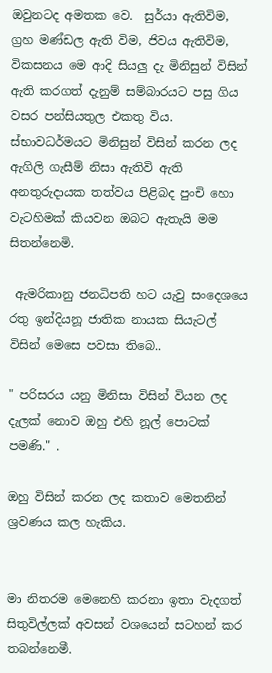ඔවුනටද අමතක වෙ.  සුර්යා ඇතිවිම, ග්‍රහ මණ්ඩල ඇති විම, ජිවය ඇතිවිම, විකසනය මෙ ආදි සියලු දැ මිනිසුන් විසින් ඇති කරගත් දැනුම් සම්බාරයට පසු ගිය වසර පන්සියතුල එකතු විය. ස්භාවධර්මයට මිනිසුන් විසින් කරන ලද ඇගිලි ගැසීම් නිසා ඇතිවි ඇති අනතුරුදායක තත්වය පිළිබද පුංචි හො වැටහිමක් කියවන ඔබට ඇතැයි මම සිතන්නෙමි.

 ඇමරිකානු ජනධිපති හට යැවු සංදෙශයෙ රතු ඉන්දියනූ ජාතික නායක සියැටල් විසින් මෙසෙ පවසා තිබෙ..

" පරිසරය යනු මිනිසා විසින් වියන ලද දැලක් නොව ඔහු එහි නූල් පොටක් පමණි." .

ඔහු විසින් කරන ලද කතාව මෙතනින් ශ්‍රවණය කල හැකිය.


මා නිතරම මෙනෙහි කරනා ඉතා වැදගත් සිතුවිල්ලක් අවසන් වශයෙන් සටහන් කර තබන්නෙමී.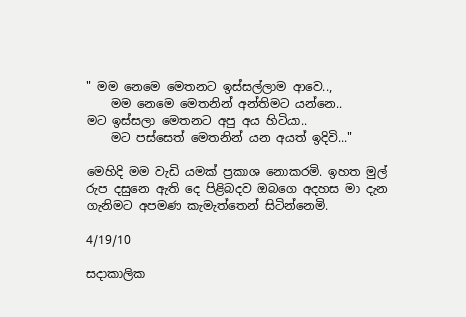" මම නෙමෙ මෙතනට ඉස්සල්ලාම ආවෙ..,
    මම නෙමෙ මෙතනින් අන්තිමට යන්නෙ..
මට ඉස්සලා මෙතනට අපු අය හිටියා..
    මට පස්සෙත් මෙතනින් යන අයත් ඉදිවි..."

මෙහිදි මම වැඩි යමක් ප්‍රකාශ නොකරමි. ඉහත මුල් රුප දසුනෙ ඇති දෙ පිළිබදව ඔබගෙ අදහස මා දැන ගැනිමට අපමණ කැමැත්තෙන් සිටින්නෙමි.

4/19/10

සදාකාලික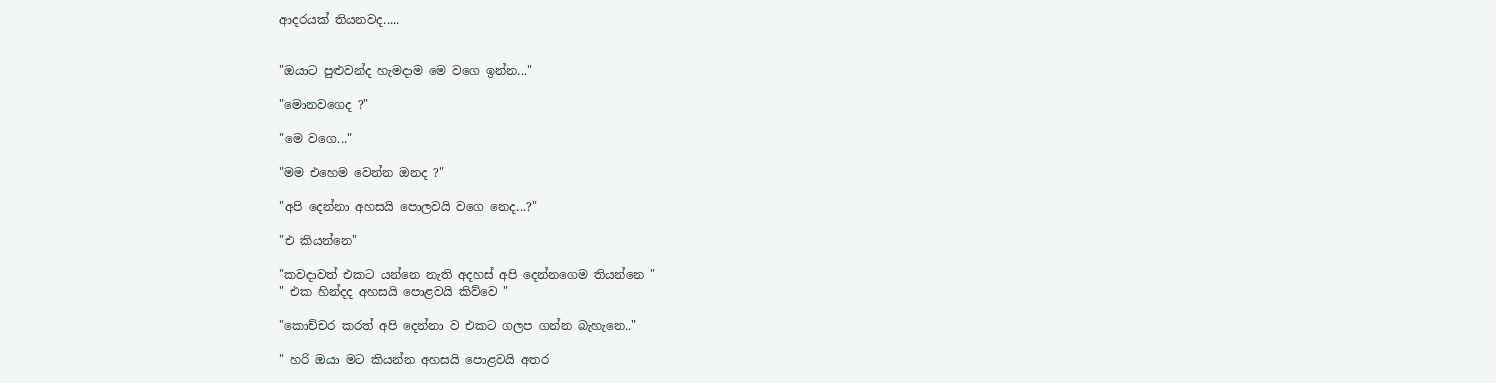ආදරයක් තියනවද.....


"ඔයාට පුළුවන්ද හැමදාම මෙ වගෙ ඉන්න..."

"මොනවගෙද ?"

"මෙ වගෙ..."

"මම එහෙම වෙන්න ඔනද ?"

"අපි දෙන්නා අහසයි පොලවයි වගෙ නෙද...?"

"එ කියන්නෙ"

"කවදාවත් එකට යන්නෙ නැති අදහස් අපි දෙන්නගෙම තියන්නෙ "
" එක හින්දද අහසයි පොළවයි කිව්වෙ "

"කොච්චර කරත් අපි දෙන්නා ව එකට ගලප ගන්න බැහැනෙ.."

" හරි ඔයා මට කියන්න අහසයි පොළවයි අතර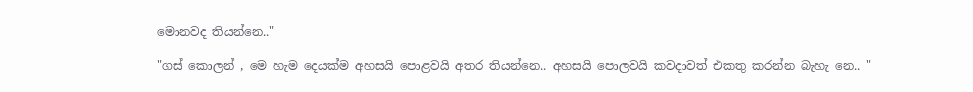මොනවද තියන්නෙ.."

"ගස් කොලන් , මෙ හැම දෙයක්ම අහසයි පොළවයි අතර තියන්නෙ.. අහසයි පොලවයි කවදාවත් එකතු කරන්න බැහැ නෙ.. "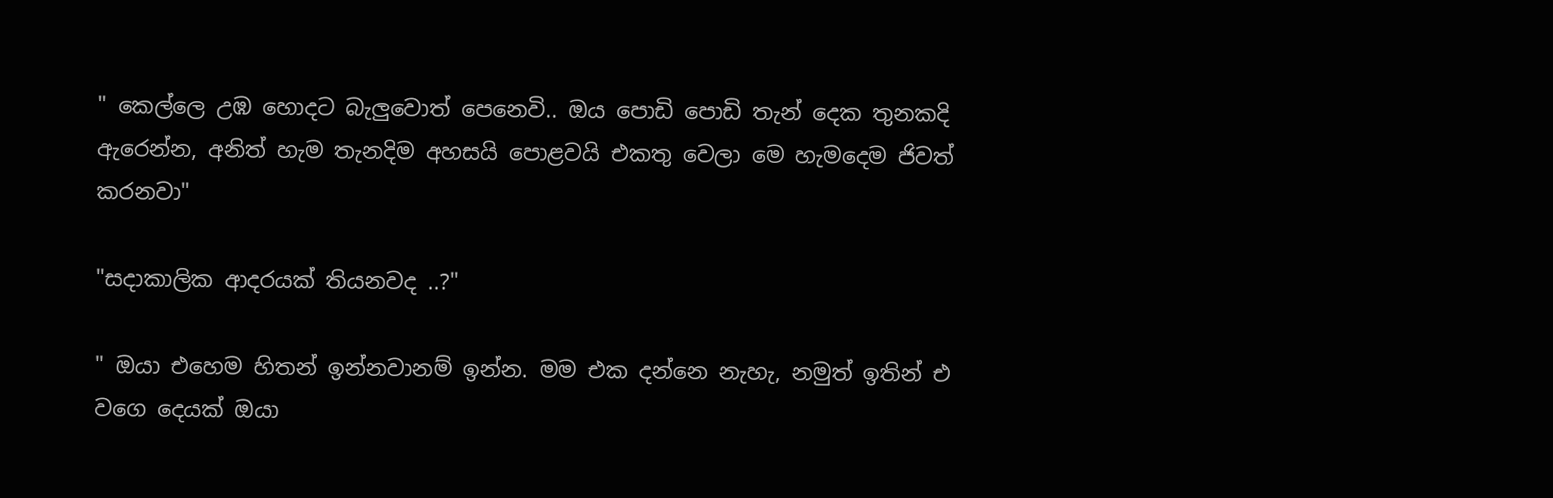" කෙල්ලෙ උඹ හොදට බැලුවොත් පෙනෙවි.. ඔය පොඩි පොඩි තැන් දෙක තුනකදි ඇරෙන්න, අනිත් හැම තැනදිම අහසයි පොළවයි එකතු වෙලා මෙ හැමදෙම ජිවත් කරනවා"

"සදාකාලික ආදරයක් තියනවද ..?"

" ඔයා එහෙම හිතන් ඉන්නවානම් ඉන්න. මම එක දන්නෙ නැහැ, නමුත් ඉතින් එ වගෙ දෙයක් ඔයා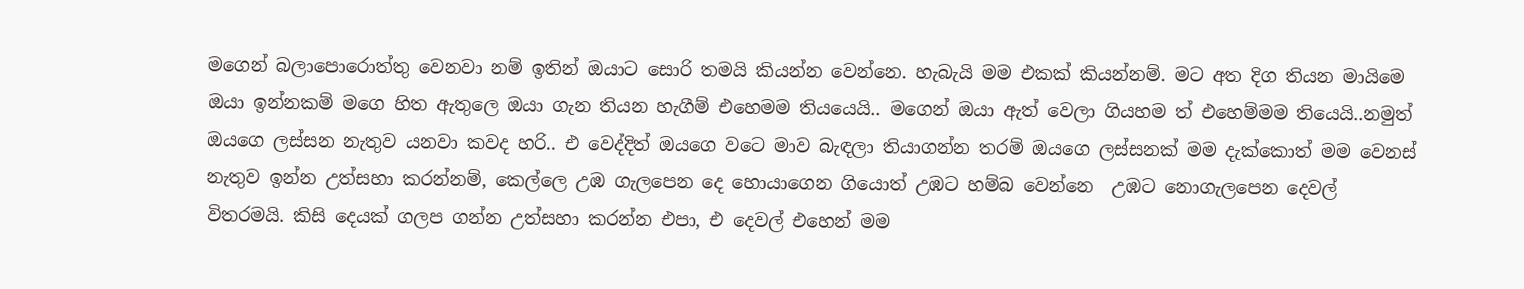මගෙන් බලාපොරොත්තු වෙනවා නම් ඉතින් ඔයාට සොරි තමයි කියන්න වෙන්නෙ. හැබැයි මම එකක් කියන්නම්. මට අත දිග තියන මායිමෙ ඔයා ඉන්නකම් මගෙ හිත ඇතුලෙ ඔයා ගැන තියන හැගීම් එහෙමම තියයෙයි.. මගෙන් ඔයා ඇත් වෙලා ගියහම ත් එහෙම්මම තියෙයි..නමුත් ඔයගෙ ලස්සන නැතුව යනවා කවද හරි.. එ වෙද්දිත් ඔයගෙ වටෙ මාව බැඳලා තියාගන්න තරම් ඔයගෙ ලස්සනක් මම දැක්කොත් මම වෙනස් නැතුව ඉන්න උත්සහා කරන්නම්, කෙල්ලෙ උඹ ගැලපෙන දෙ හොයාගෙන ගියොත් උඹට හම්බ වෙන්නෙ  උඹට නොගැලපෙන දෙවල් විතරමයි. කිසි දෙයක් ගලප ගන්න උත්සහා කරන්න එපා, එ දෙවල් එහෙන් මම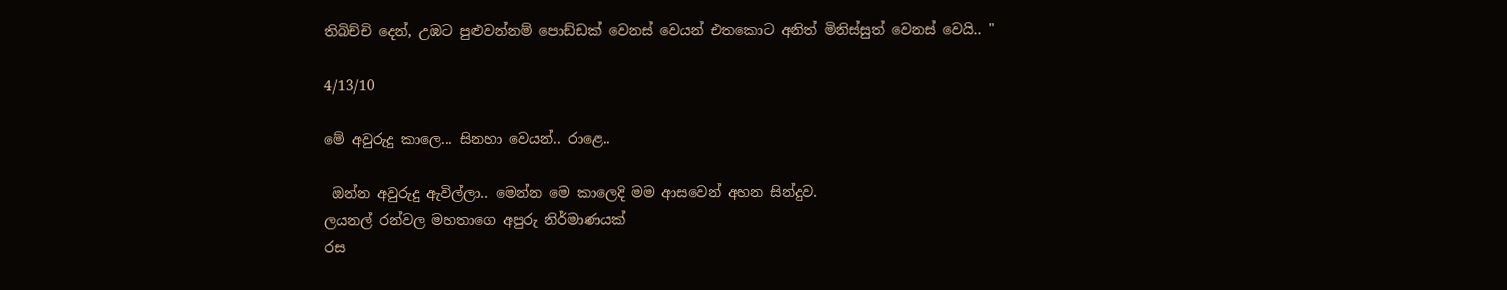තිබිච්චි දෙන්, උඹට පුළුවන්නම් පොඩ්ඩක් වෙනස් වෙයන් එතකොට අනිත් මිනිස්සුත් වෙනස් වෙයි.. "

4/13/10

මේ අවුරුදු කාලෙ... සිනහා වෙයන්.. රාළෙ..

 ඔන්න අවුරුදු ඇවිල්ලා.. මෙන්න මෙ කාලෙදි මම ආසවෙන් අහන සින්දුව.
ලයනල් රන්වල මහතාගෙ අපුරු නිර්මාණයක්
රස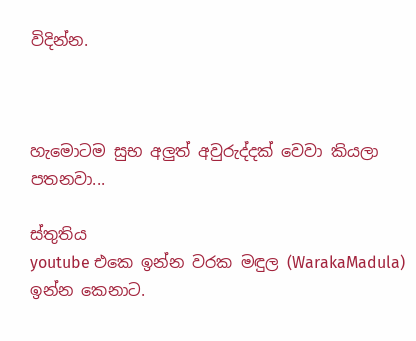විදින්න.



හැමොටම සුභ අලුත් අවුරුද්දක් වෙවා කියලා පතනවා...

ස්තුතිය
youtube එකෙ ඉන්න වරක මඳුල (WarakaMadula) ඉන්න කෙනාට.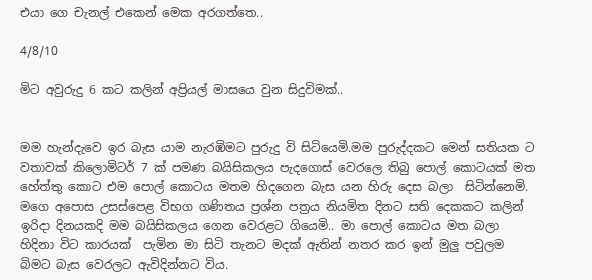එයා ගෙ චැනල් එකෙන් මෙක අරගත්තෙ..

4/8/10

මිට අවුරුදු 6 කට කලින් අප්‍රියල් මාසයෙ වුන සිදුවිමක්..


මම හැන්දැවෙ ඉර බැස යාම නැරඹිමට පුරුදු වි සිටියෙමි.මම පුරුද්දකට මෙන් සතියක ට වතාවක් කිලොමිටර් 7 ක් පමණ බයිසිකලය පැදගොස් වෙරලෙ තිබු පොල් කොටයක් මත හේත්තු කොට එම පොල් කොටය මතම හිදගෙන බැස යන හිරු දෙස බලා  සිටින්නෙමි. මගෙ අපොස උසස්පෙළ විභග ගණිතය ප්‍රශ්න පත්‍රය නියමිත දිනට සති දෙකකට කලින් ඉරිදා දිනයකදි මම බයිසිකලය ගෙන වෙරළට ගියෙමි.. මා පොල් කොටය මත බලා හිදිනා විට කාරයක්  පැමින මා සිටි තැනට මදක් ඇතින් නතර කර ඉන් මුලු පවුලම බිමට බැස වෙරලට ඇවිදින්නට විය.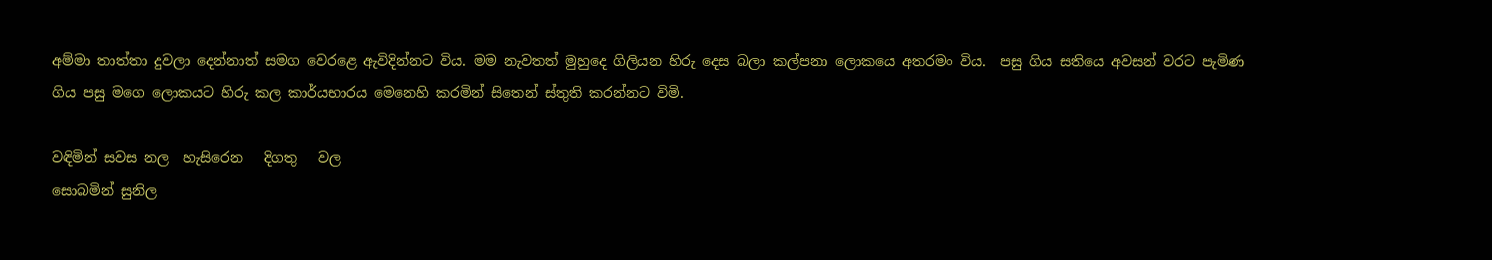අම්මා තාත්තා දුවලා දෙන්නාත් සමග වෙරළෙ ඇවිදින්නට විය. මම නැවතත් මුහුදෙ ගිලියන හිරු දෙස බලා කල්පනා ලොකයෙ අතරමං විය.  පසු ගිය සතියෙ අවසන් වරට පැමිණ ගිය පසු මගෙ ලොකයට හිරු කල කාර්යභාරය මෙනෙහි කරමින් සිතෙන් ස්තුති කරන්නට විමි.

වඳිමින් සවස නල  හැසිරෙන   දිගතු   වල
සොබමින් සුනිල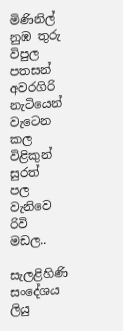මිණිනිල් නුඹ තුරු විපුල
පතසන් අවරගිරි නැටියෙන් වැටෙන  කල
විළිකුන්  සුරත්   පල   වැනිවෙ   රිවි මඩල..

සැලළිහිණි සංදේශය ලියු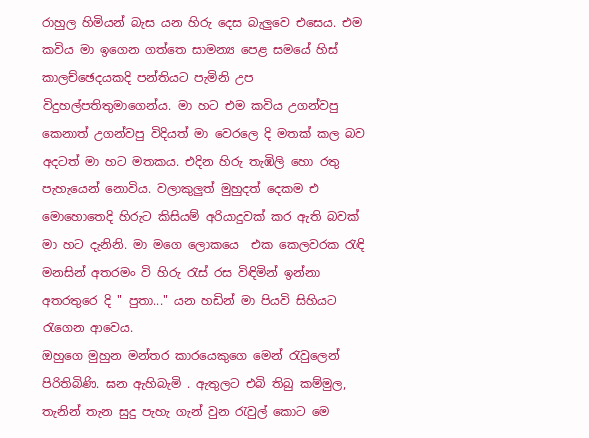රාහුල හිමියන් බැස යන හිරු දෙස බැලුවෙ එසෙය. එම කවිය මා ඉගෙන ගත්තෙ සාමන්‍ය පෙළ සමයේ හිස් කාලච්ඡෙදයකදි පන්තියට පැමිනි උප විදුහල්පතිතුමාගෙන්ය. මා හට එම කවිය උගන්වපු කෙනාත් උගන්වපු විදියත් මා වෙරලෙ දි මතක් කල බව අදටත් මා හට මතකය. එදින හිරු තැඹිලි හො රතු පැහැයෙන් නොවිය. වලාකුලුත් මුහුදත් දෙකම එ මොහොතෙදි හිරුට කිසියම් අරියාදුවක් කර ඇති බවක් මා හට දැනිනි. මා මගෙ ලොකයෙ  එක කෙලවරක රැඳි මනසින් අතරමං වි හිරු රැස් රස විඳිමින් ඉන්නා අතරතුරෙ දි " පුතා..." යන හඩින් මා පියවි සිහියට රැගෙන ආවෙය.
ඔහුගෙ මුහුන මන්තර කාරයෙකුගෙ මෙන් රැවුලෙන් පිරිතිබිණි. ඝන ඇහිබැමි . ඇතුලට එබි තිබු කම්මුල, තැනින් තැන සුදු පැහැ ගැන් වුන රැවුල් කොට මෙ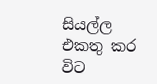සියල්ල එකතු කර විට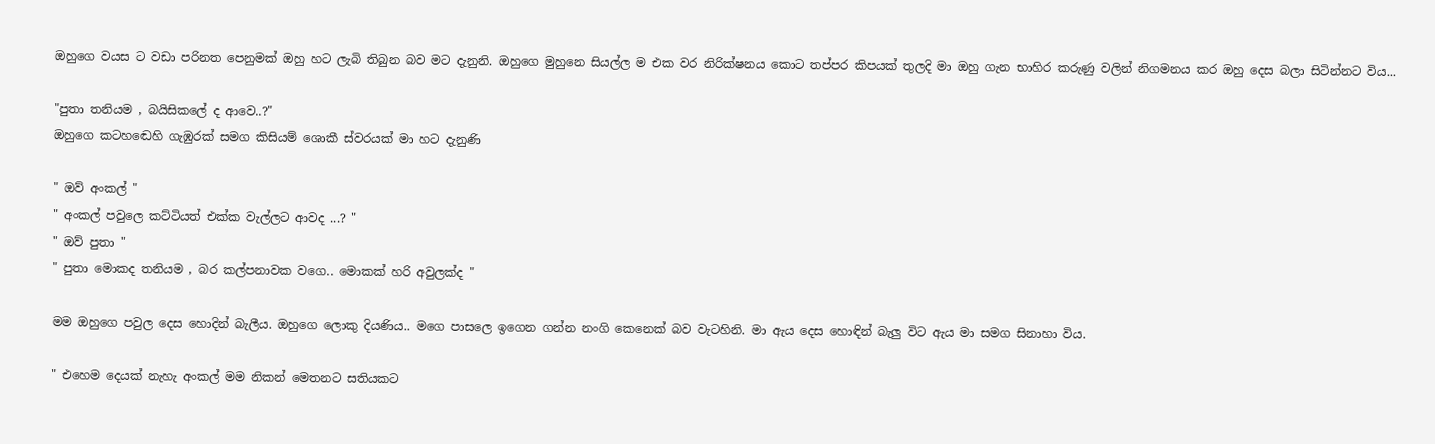ඔහුගෙ වයස ට වඩා පරිනත පෙනුමක් ඔහු හට ලැබි තිබුන බව මට දැනුනි. ඔහුගෙ මුහුනෙ සියල්ල ම එක වර නිරික්ෂනය කොට තප්පර කිපයක් තුලදි මා ඔහු ගැන භාහිර කරුණු වලින් නිගමනය කර ඔහු දෙස බලා සිටින්නට විය...

"පුතා තනියම , බයිසිකලේ ද ආවෙ..?"
ඔහුගෙ කටහඬෙහි ගැඹුරක් සමග කිසියම් ශොකී ස්වරයක් මා හට දැනුණි

" ඔව් අංකල් "
" අංකල් පවුලෙ කට්ටියත් එක්ක වැල්ලට ආවද ...? "
" ඔව් පුතා "
" පුතා මොකද තනියම , බර කල්පනාවක වගෙ.. මොකක් හරි අවුලක්ද "

මම ඔහුගෙ පවුල දෙස හොදින් බැලීය. ඔහුගෙ ලොකු දියණිය.. මගෙ පාසලෙ ඉගෙන ගන්න නංගි කෙනෙක් බව වැටහිනි. මා ඇය දෙස හොඳින් බැලු විට ඇය මා සමග සිනාහා විය.

" එහෙම දෙයක් නැහැ අංකල් මම නිකන් මෙතනට සතියකට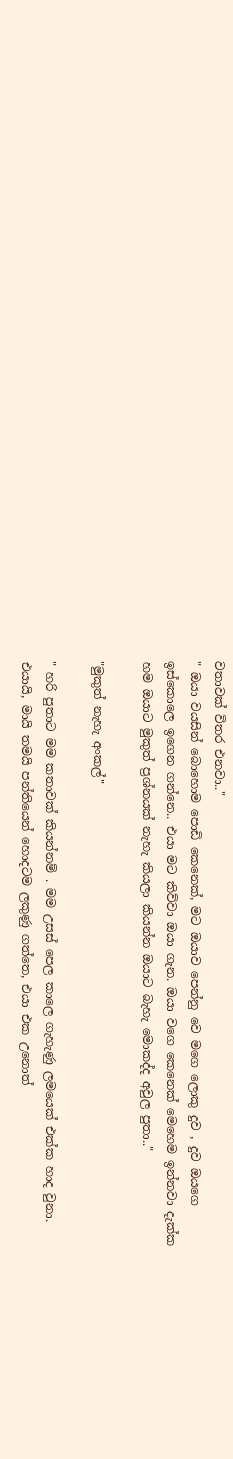වතාවක් විතර එනවා.."
" ඔයා වයසින් බොහොම පොඩි කෙනෙක්, මට ඔයාව පෙන්නු වෙ මගෙ ලොකු දුව , දුව ඔයගෙ ඉස්කොලෙ ඉගෙන ගන්නෙ.. එයා මට කිව්වා ඔයා ගැන. ඔයා වගෙ කෙනෙක් මෙහෙම ඉන්නවා දැක්ක හම ඔයාට මුකුත් ප්‍රශ්නයක් නැහැ කියලා කියන්න ඔයාට බැහැ මොකද්ද අවුල පුතා.."

"මුකුත් නැහැ අංකල්"

" හරි පුතාට මම කතාවක් කියන්නම් . මම උසස් පෙල කාලෙ ගැහැණු ලමයෙක් එක්ක හාද වුනා. එයායි, මායි තමයි පන්තියෙන් හොදටම ලකුණු ගත්තෙ, එයා එක උනොත්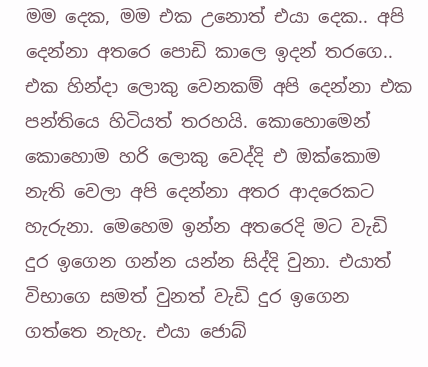මම දෙක, මම එක උනොත් එයා දෙක.. අපි දෙන්නා අතරෙ පොඩි කාලෙ ඉදන් තරගෙ.. එක හින්දා ලොකු වෙනකම් අපි දෙන්නා එක පන්තියෙ හිටියත් තරහයි. කොහොමෙන් කොහොම හරි ලොකු වෙද්දි එ ඔක්කොම නැති වෙලා අපි දෙන්නා අතර ආදරෙකට හැරුනා. මෙහෙම ඉන්න අතරෙදි මට වැඩි දුර ඉගෙන ගන්න යන්න සිද්දි වුනා. එයාත් විභාගෙ සමත් වුනත් වැඩි දුර ඉගෙන ගත්තෙ නැහැ. එයා ජොබ්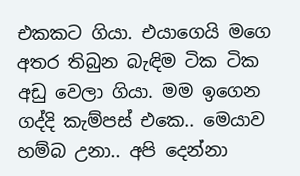එකකට ගියා. එයාගෙයි මගෙ අතර තිබුන බැඳිම ටික ටික අඩු වෙලා ගියා. මම ඉගෙන ගද්දි කැම්පස් එකෙ.. මෙයාව හම්බ උනා.. අපි දෙන්නා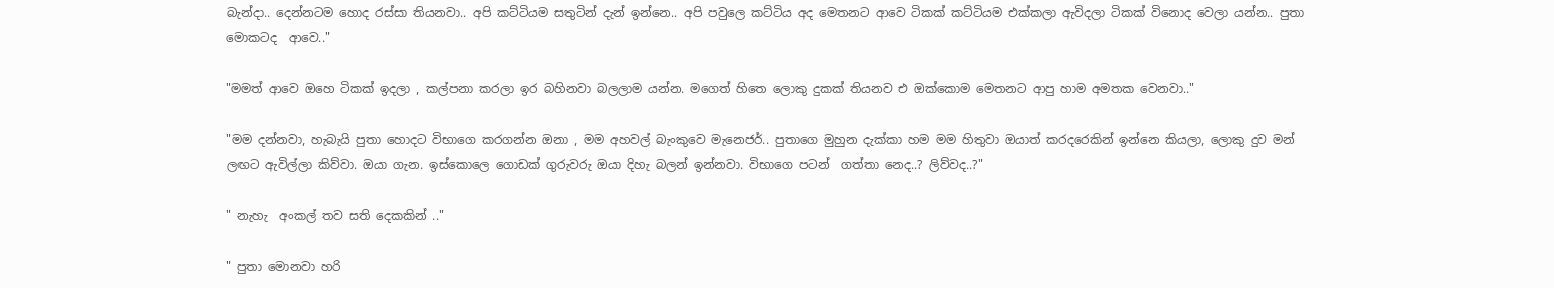බැන්දා.. දෙන්නටම හොද රස්සා තියනවා.. අපි කට්ටියම සතුටින් දැන් ඉන්නෙ.. අපි පවුලෙ කට්ටිය අද මෙතනට ආවෙ ටිකක් කට්ටියම එක්කලා ඇවිදලා ටිකක් විනොද වෙලා යන්න.. පුතා මොකටද  ආවෙ.."

"මමත් ආවෙ ඔහෙ ටිකක් ඉදලා , කල්පනා කරලා ඉර බහිනවා බලලාම යන්න. මගෙත් හිතෙ ලොකු දුකක් තියනව එ ඔක්කොම මෙතනට ආපු හාම අමතක වෙනවා.."

"මම දන්නවා, හැබැයි පුතා හොදට විභාගෙ කරගන්න ඔනා , මම අහවල් බැංකුවෙ මැනෙජර්.. පුතාගෙ මුහුන දැක්කා හම මම හිතුවා ඔයාත් කරදරෙකින් ඉන්නෙ කියලා, ලොකු දුව මන් ලඟට ඇවිල්ලා කිව්වා. ඔයා ගැන. ඉස්කොලෙ ගොඩක් ගුරුවරු ඔයා දිහැ බලන් ඉන්නවා. විභාගෙ පටන්  ගත්තා නෙද..? ලිව්වද..?"

" නැහැ  අංකල් තව සති දෙකකින් .."

" පුතා මොනවා හරි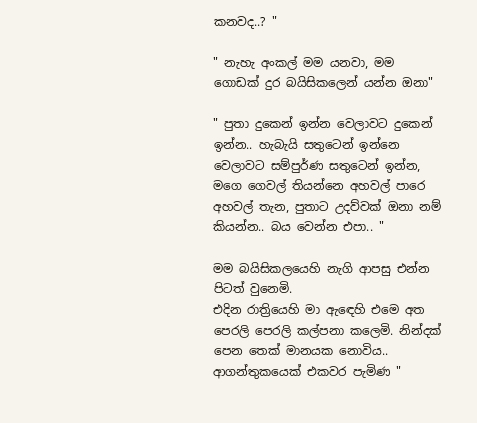කනවද..? "

" නැහැ අංකල් මම යනවා, මම ගොඩක් දුර බයිසිකලෙන් යන්න ඔනා"

" පුතා දුකෙන් ඉන්න වෙලාවට දුකෙන් ඉන්න.. හැබැයි සතුටෙන් ඉන්නෙ වෙලාවට සම්පුර්ණ සතුටෙන් ඉන්න, මගෙ ගෙවල් තියන්නෙ අහවල් පාරෙ අහවල් තැන, පුතාට උදව්වක් ඔනා නම් කියන්න.. බය වෙන්න එපා.. "

මම බයිසිකලයෙහි නැගි ආපසු එන්න පිටත් වුනෙමි.
එදින රාත්‍රියෙහි මා ඇඳෙහි එමෙ අත පෙරලි පෙරලි කල්පනා කලෙමි. නින්දක් පෙන තෙක් මානයක නොවිය.. ආගන්තුකයෙක් එකවර පැමිණ "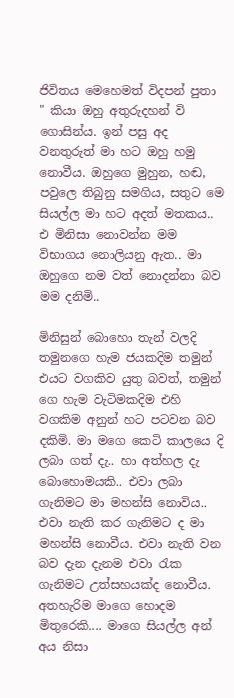ජිවිතය මෙහෙමත් විදපන් පුතා " කියා ඔහු අතුරුදහන් වි ගොසින්ය. ඉන් පසු අද වනතුරුත් මා හට ඔහු හමු නොවීය. ඔහුගෙ මුහුන, හඬ, පවුලෙ තිබුනු සමගිය, සතුට මෙ සියල්ල මා හට අදත් මතකය.. එ මිනිසා නොවන්න මම විභාගය නොලියනු ඇත.. මා ඔහුගෙ නම වත් නොදන්නා බව මම දනිමි..

මිනිසුන් බොහො තැන් වලදි තමුනගෙ හැම ජයකදිම තමුන් එයට වගකිව යුතු බවත්, තමුන් ගෙ හැම වැටිමකදිම එහි වගකිම අනුන් හට පටවන බව දකිමි. මා මගෙ කෙටි කාලයෙ දි ලබා ගත් දැ.. හා අත්හල දැ බොහොමයකි.. එවා ලබා ගැනිමට මා මහන්සි නොවිය.. එවා නැති කර ගැනිමට ද මා මහන්සි නොවීය. එවා නැති වන බව දැන දැනම එවා රැක ගැනිමට උත්සහයක්ද නොවීය. අතහැරිම මාගෙ හොදම මිතුරෙකි.... මාගෙ සියල්ල අන් අය නිසා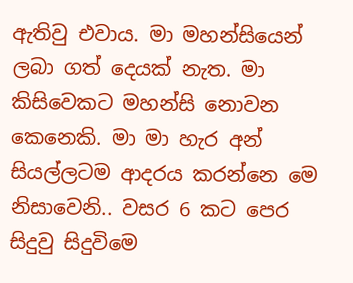ඇතිවු එවාය. මා මහන්සියෙන් ලබා ගත් දෙයක් නැත. මා කිසිවෙකට මහන්සි නොවන කෙනෙකි. මා මා හැර අන් සියල්ලටම ආදරය කරන්නෙ මෙ නිසාවෙනි.. වසර 6 කට පෙර සිදුවු සිදුවිමෙ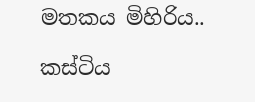මතකය මිහිරිය..

කස්ටිය